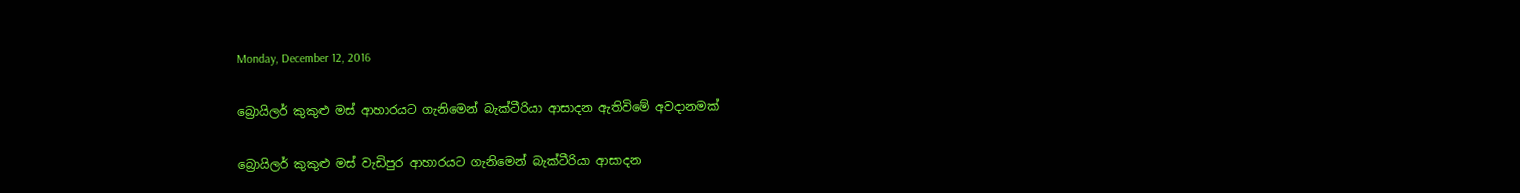Monday, December 12, 2016

බ්‍රොයිලර් කුකුළු මස්‌ ආහාරයට ගැනිමෙන් බැක්‌ටීරියා ආසාදන ඇතිවිමේ අවදානමක්

බ්‍රොයිලර් කුකුළු මස්‌ වැඩිපුර ආහාරයට ගැනිමෙන් බැක්‌ටීරියා ආසාදන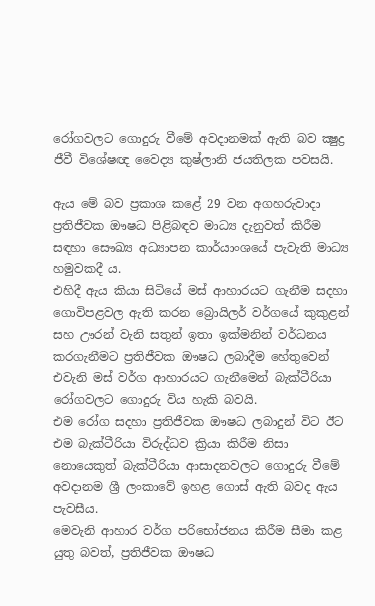රෝගවලට ගොදුරු වීමේ අවදානමක්‌ ඇති බව ක්‍ෂුද්‍ර ජීවී විශේෂඥ වෛද්‍ය කුෂ්ලානි ජයතිලක පවසයි.

ඇය මේ බව ප්‍රකාශ කළේ 29 වන අගහරුවාදා ප්‍රතිජීවක ඖෂධ පිළිබඳව මාධ්‍ය දැනුවත් කිරීම සඳහා සෞඛ්‍ය අධ්‍යාපන කාර්යාංශයේ පැවැති මාධ්‍ය හමුවකදී ය.
එහිදී ඇය කියා සිටියේ මස් ආහාරයට ගැනීම සදහා ගොවිපළවල ඇති කරන බ්‍රොයිලර් වර්ගයේ කුකුළන් සහ ඌරන් වැනි සතුන් ඉතා ඉක්‌මනින් වර්ධනය කරගැනීමට ප්‍රතිජීවක ඖෂධ ලබාදීම හේතුවෙන් එවැනි මස්‌ වර්ග ආහාරයට ගැනීමෙන් බැක්‌ටීරියා රෝගවලට ගොදුරු විය හැකි බවයි.
එම රෝග සදහා ප්‍රතිජීවක ඖෂධ ලබාදුන් විට ඊට එම බැක්‌ටීරියා විරුද්ධව ක්‍රියා කිරීම නිසා නොයෙකුත් බැක්‌ටීරියා ආසාදනවලට ගොදුරු වීමේ අවදානම ශ්‍රී ලංකාවේ ඉහළ ගොස්‌ ඇති බවද ඇය පැවසීය.
මෙවැනි ආහාර වර්ග පරිභෝජනය කිරීම සීමා කළ යුතු බවත්, ප්‍රතිජීවක ඖෂධ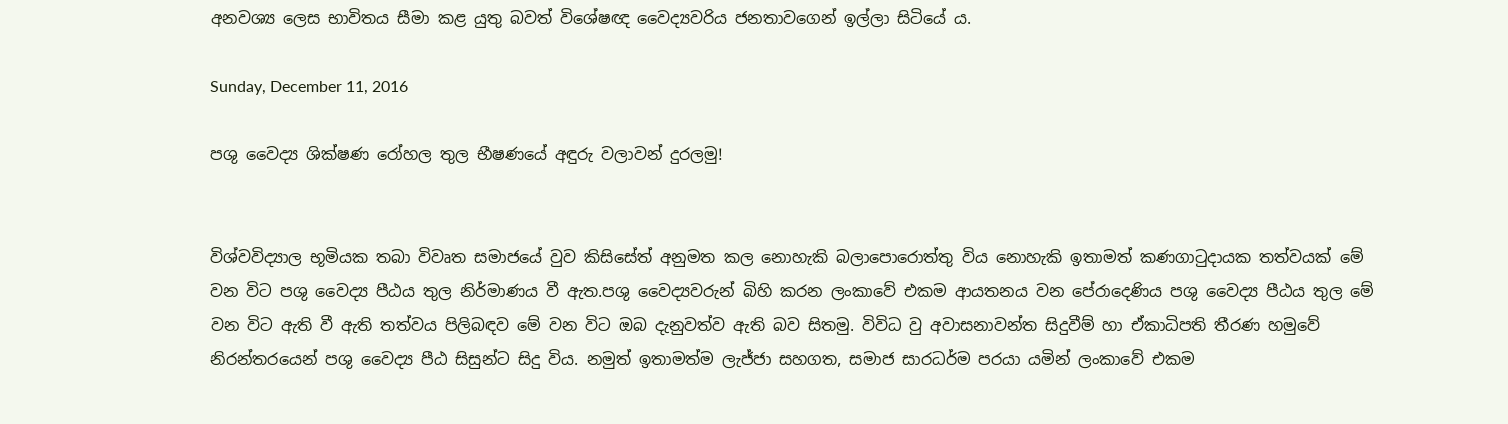අනවශ්‍ය ලෙස භාවිතය සීමා කළ යුතු බවත් විශේෂඥ වෛද්‍යවරිය ජනතාවගෙන් ඉල්ලා සිටියේ ය.

Sunday, December 11, 2016

පශු වෛද්‍ය ශික්ෂණ රෝහල තුල භීෂණයේ අඳුරු වලාවන් දුරලමු!


විශ්වවිද්‍යාල භූමියක තබා විවෘත සමාජයේ වුව කිසිසේත් අනුමත කල නොහැකි බලාපොරොත්තු විය නොහැකි ඉතාමත් කණගාටුදායක තත්වයක් මේ වන විට පශු වෛද්‍ය පීඨය තුල නිර්මාණය වී ඇත.පශු වෛද්‍යවරුන් බිහි කරන ලංකාවේ එකම ආයතනය වන පේරාදෙණිය පශු වෛද්‍ය පීඨය තුල මේ වන විට ඇති වී ඇති තත්වය පිලිබඳව මේ වන විට ඔබ දැනුවත්ව ඇති බව සිතමු. විවිධ වු අවාසනාවන්ත සිදුවීම් හා ඒකාධිපති තීරණ හමුවේ නිරන්තරයෙන් පශු වෛද්‍ය පීඨ සිසුන්ට සිදු විය. නමුත් ඉතාමත්ම ලැජ්ජා සහගත, සමාජ සාරධර්ම පරයා යමින් ලංකාවේ එකම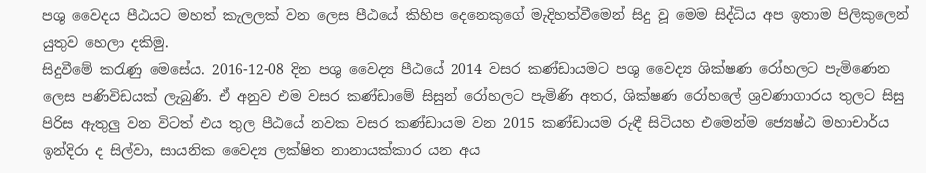පශු වෛදය පීඨයට මහත් කැලලක් වන ලෙස පීඨයේ කිහිප දෙනෙකුගේ මැදිහත්වීමෙන් සිදු වූ මෙම සිද්ධිය අප ඉතාම පිලිකුලෙන් යුතුව හෙලා දකිමු.
සිදුවීමේ කරැණු මෙසේය. 2016-12-08 දින පශු වෛද්‍ය පීඨයේ 2014 වසර කණ්ඩායමට පශු වෛද්‍ය ශික්ෂණ රෝහලට පැමිණෙන ලෙස පණිවිඩයක් ලැබුණි. ඒ අනුව එම වසර කණ්ඩාමේ සිසුන් රෝහලට පැමිණි අතර, ශික්ෂණ රෝහලේ ශ්‍රවණාගාරය තුලට සිසු පිරිස ඇතුලු වන විටත් එය තුල පීඨයේ නවක වසර කණ්ඩායම වන 2015 කණ්ඩායම රුඳී සිටියහ එමෙන්ම ජ්‍යෙෂ්ඨ මහාචාර්ය ඉන්දිරා ද සිල්වා, සායනික වෛද්‍ය ලක්ෂිත නානායක්කාර යන අය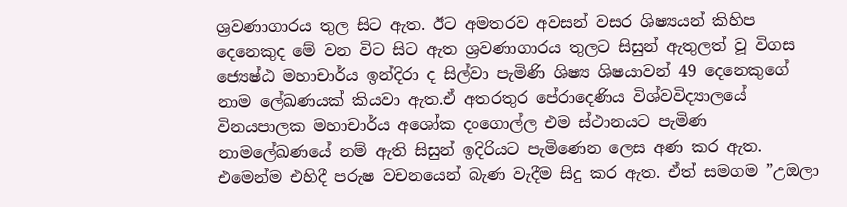ශ්‍රවණාගාරය තුල සිට ඇත. ඊට අමතරව අවසන් වසර ශිෂ්‍යයන් කිහිප දෙනෙකුද මේ වන විට සිට ඇත ශ්‍රවණාගාරය තුලට සිසුන් ඇතුලත් වූ විගස ජ්‍යෙෂ්ඨ මහාචාර්ය ඉන්දිරා ද සිල්වා පැමිණි ශිෂ්‍ය ශිෂයාවන් 49 දෙනෙකුගේ නාම ලේඛණයක් කියවා ඇත.ඒ අතරතුර පේරාදෙණිය විශ්වවිද්‍යාලයේ විනයපාලක මහාචාර්ය අශෝක දංගොල්ල එම ස්ථානයට පැමිණ නාමලේඛණයේ නම් ඇති සිසුන් ඉදිරියට පැමිණෙන ලෙස අණ කර ඇත. එමෙන්ම එහිදී පරුෂ වචනයෙන් බැණ වැදීම සිදු කර ඇත. ඒත් සමගම ”උඔලා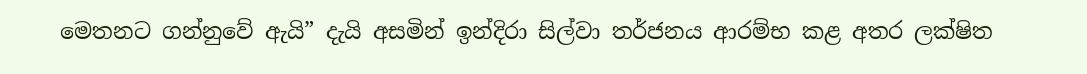මෙතනට ගන්නුවේ ඇයි” දැයි අසමින් ඉන්දිරා සිල්වා තර්ජනය ආරම්භ කළ අතර ලක්ෂිත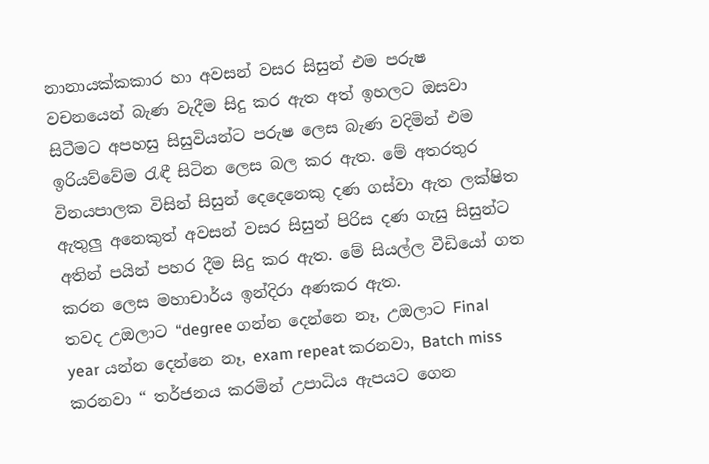නානායක්කකාර හා අවසන් වසර සිසුන් එම පරුෂ වචනයෙන් බැණ වැදීම සිදු කර ඇත අත් ඉහලට ඔසවා සිටීමට අපහසු සිසුවියන්ට පරුෂ ලෙස බැණ වදිමින් එම ඉරියව්වේම රැඳී සිටින ලෙස බල කර ඇත. මේ අතරතුර විනයපාලක විසින් සිසුන් දෙදෙනෙකු දණ ගස්වා ඇත ලක්ෂිත ඇතුලු අනෙකුත් අවසන් වසර සිසුන් පිරිස දණ ගැසු සිසුන්ට අතින් පයින් පහර දීම සිදු කර ඇත. මේ සියල්ල වීඩියෝ ගත කරන ලෙස මහාචාර්ය ඉන්දිරා අණකර ඇත.
තවද උඔලාට “degree ගන්න දෙන්නෙ නෑ, උඔලාට Final year යන්න දෙන්නෙ නෑ, exam repeat කරනවා, Batch miss කරනවා “ තර්ජනය කරමින් උපාධිය ඇපයට ගෙන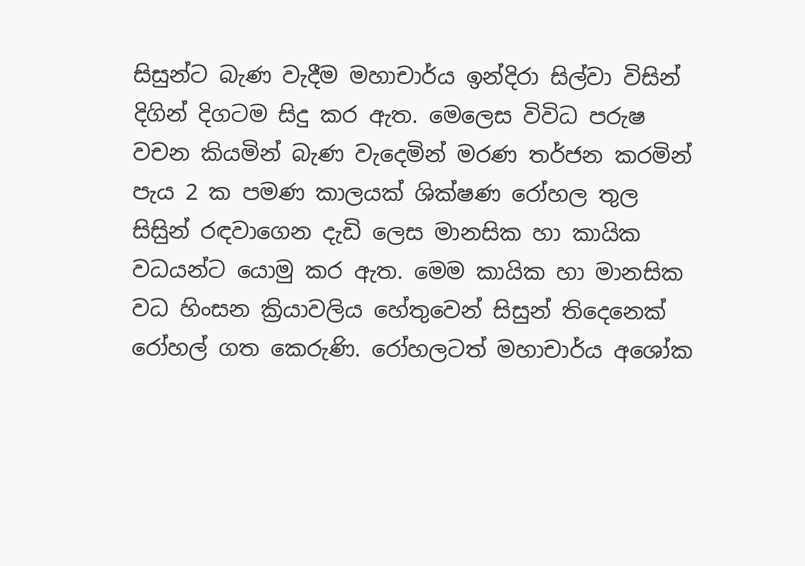සිසුන්ට බැණ වැදීම මහාචාර්ය ඉන්දිරා සිල්වා විසින් දිගින් දිගටම සිදු කර ඇත. මෙලෙස විවිධ පරුෂ වචන කියමින් බැණ වැදෙමින් මරණ තර්ජන කරමින් පැය 2 ක පමණ කාලයක් ශික්ෂණ රෝහල තුල සිසිුන් රඳවාගෙන දැඩි ලෙස මානසික හා කායික වධයන්ට යොමු කර ඇත. මෙම කායික හා මානසික වධ හිංසන ක්‍රියාවලිය හේතුවෙන් සිසුන් තිදෙනෙක් රෝහල් ගත කෙරුණි. රෝහලටත් මහාචාර්ය අශෝක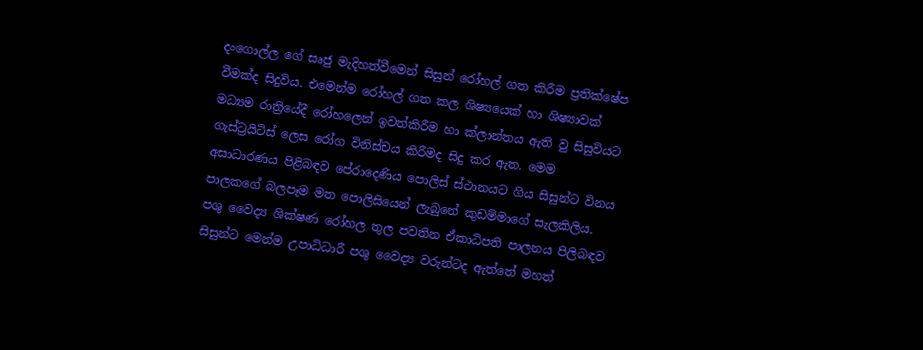දංගොල්ල ගේ සෘජු මැදිහත්වීමෙන් සිසුන් රෝහල් ගත කිරීම ප්‍රතික්ෂේප වීමක්ද සිදුවිය. එමෙන්ම රෝහල් ගත කල ශිෂ්‍යයෙක් හා ශිෂ්‍යාවක් මධ්‍යම රාත්‍රියේදී රෝහලෙන් ඉවත්කිරීම හා ක්ලාන්තය ඇති වු සිසුවියට ගැස්ට්‍රයිටිස් ලෙස රෝග විනිස්චය කිරීමද සිදු කර ඇත. මෙම අසාධාරණය පිළිබඳව පේරාදෙණිය පොලිස් ස්ථානයට ගිය සිසුන්ට විනය පාලකගේ බලපෑම මත පොලිසියෙන් ලැබුනේ කුඩම්මාගේ සැලකිලිය.
පශු වෛද්‍ය ශික්ෂණ රෝහල තුල පවතින ඒකාධිපති පාලනය පිලිබඳව සිසුන්ට මෙන්ම උපාධිධාරී පශු වෛද්‍ය වරුන්ටද ඇත්තේ මහත්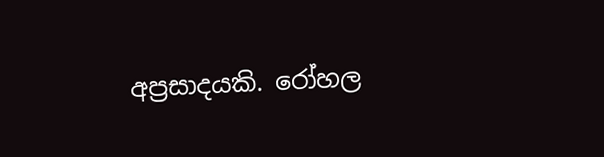අප්‍රසාදයකි. රෝහල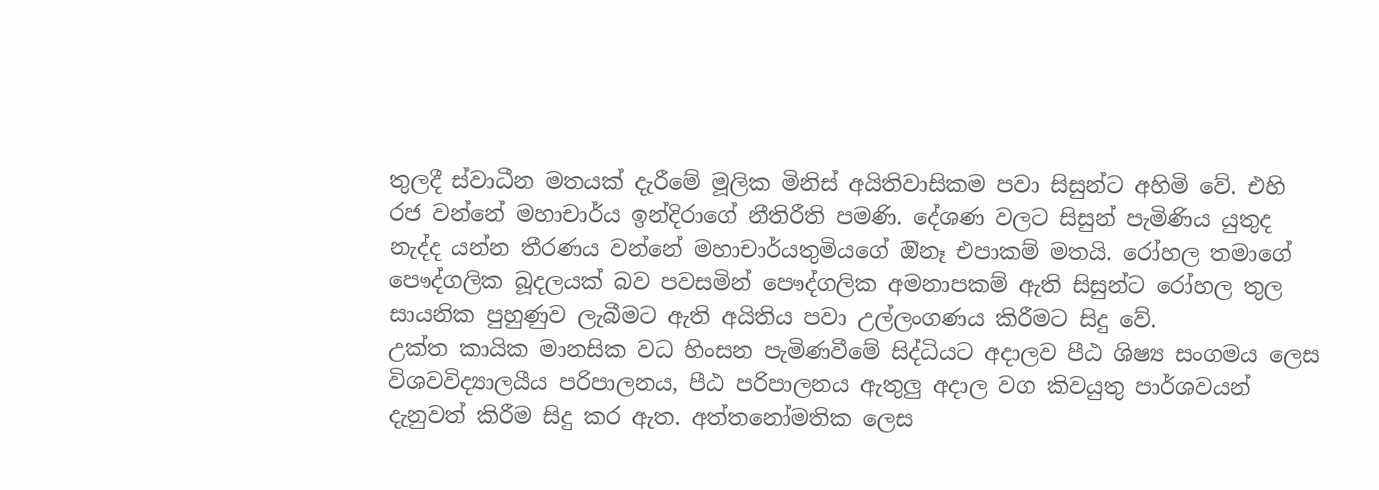තුලදී ස්වාධීන මතයක් දැරීමේ මූලික මිනිස් අයිතිවාසිකම පවා සිසුන්ට අහිමි වේ. එහි රජ වන්නේ මහාචාර්ය ඉන්දිරාගේ නීතිරීති පමණි. දේශණ වලට සිසුන් පැමිණිය යුතුද නැද්ද යන්න තීරණය වන්නේ මහාචාර්යතුමියගේ ඔිනෑ එපාකම් මතයි. රෝහල තමාගේ පෞද්ගලික බූදලයක් බව පවසමින් පෞද්ගලික අමනාපකම් ඇති සිසුන්ට රෝහල තුල සායනික පුහුණුව ලැබීමට ඇති අයිතිය පවා උල්ලංගණය කිරීමට සිදු වේ.
උක්ත කායික මානසික වධ හිංසන පැමිණවීමේ සිද්ධියට අදාලව පීඨ ශිෂ්‍ය සංගමය ලෙස විශවවිද්‍යාලයීය පරිපාලනය, පීඨ පරිපාලනය ඇතුලු අදාල වග කිවයුතු පාර්ශවයන් දැනුවත් කිරීම සිදු කර ඇත. අත්තනෝමතික ලෙස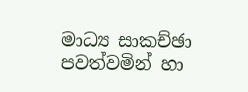මාධ්‍ය සාකච්ඡා පවත්වමින් හා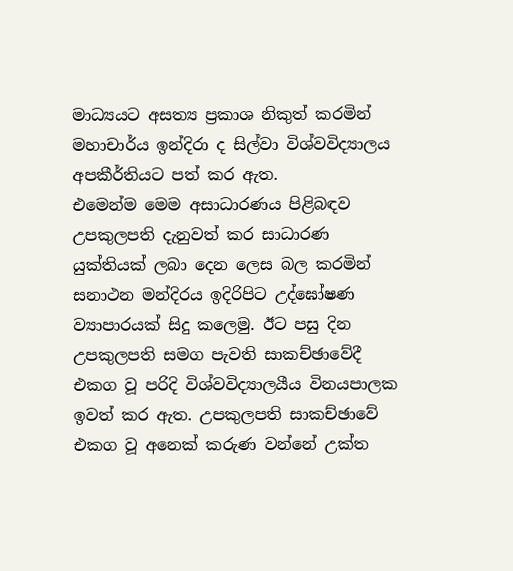මාධ්‍යයට අසත්‍ය ප්‍රකාශ නිකුත් කරමින් මහාචාර්ය ඉන්දිරා ද සිල්වා විශ්වවිද්‍යාලය අපකීර්තියට පත් කර ඇත.
එමෙන්ම මෙම අසාධාරණය පිළිබඳව උපකුලපති දැනුවත් කර සාධාරණ යුක්තියක් ලබා දෙන ලෙස බල කරමින් සනාථන මන්දිරය ඉදිරිපිට උද්ඝෝෂණ ව්‍යාපාරයක් සිදු කලෙමු. ඊට පසු දින උපකුලපති සමග පැවති සාකච්ඡාවේදී එකග වූ පරිදි විශ්වවිද්‍යාලයීය විනයපාලක ඉවත් කර ඇත. උපකුලපති සාකච්ඡාවේ එකග වූ අනෙක් කරුණ වන්නේ උක්ත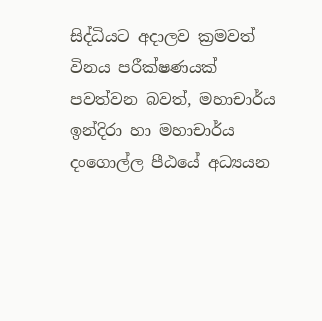සිද්ධියට අදාලව ක්‍රමවත් විනය පරීක්ෂණයක් පවත්වන බවත්, මහාචාර්ය ඉන්දිරා හා මහාචාර්ය දංගොල්ල පීඨයේ අධ්‍යයන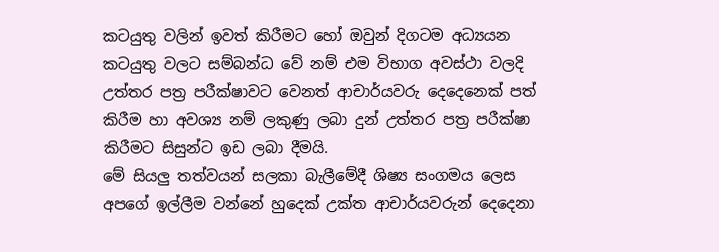කටයුතු වලින් ඉවත් කිරීමට හෝ ඔවුන් දිගටම අධ්‍යයන කටයුතු වලට සම්බන්ධ වේ නම් එම විභාග අවස්ථා වලදි උත්තර පත්‍ර පරීක්ෂාවට වෙනත් ආචාර්යවරු දෙදෙනෙක් පත් කිරීම හා අවශ්‍ය නම් ලකුණු ලබා දුන් උත්තර පත්‍ර පරීක්ෂා කිරීමට සිසුන්ට ඉඩ ලබා දීමයි.
මේ සියලු තත්වයන් සලකා බැලීමේදී ශිෂ්‍ය සංගමය ලෙස අපගේ ඉල්ලීම වන්නේ හුදෙක් උක්ත ආචාර්යවරුන් දෙදෙනා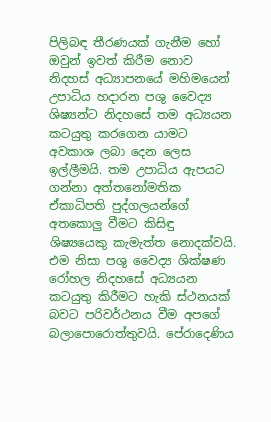පිලිබඳ තීරණයක් ගැනීම හෝ ඔවුන් ඉවත් කිරීම නොව නිදහස් අධ්‍යාපනයේ මහිමයෙන් උපාධිය හදාරන පශු වෛද්‍ය ශිෂ්‍යන්ට නිදහසේ තම අධ්‍යයන කටයුතු කරගෙන යාමට අවකාශ ලබා දෙන ලෙස ඉල්ලීමයි. තම උපාධිය ඇපයට ගන්නා අත්තනෝමතික ඒකාධිපති පුද්ගලයන්ගේ අතකොලු වීමට කිසිඳු ශිෂ්‍යයෙකු කැමැත්ත නොදක්වයි. එම නිසා පශු වෛද්‍ය ශික්ෂණ රෝහල නිදහසේ අධ්‍යයන කටයුතු කිරීමට හැකි ස්ථනයක් බවට පරිවර්ථනය වීම අපගේ බලාපොරොත්තුවයි. පේරාදෙණිය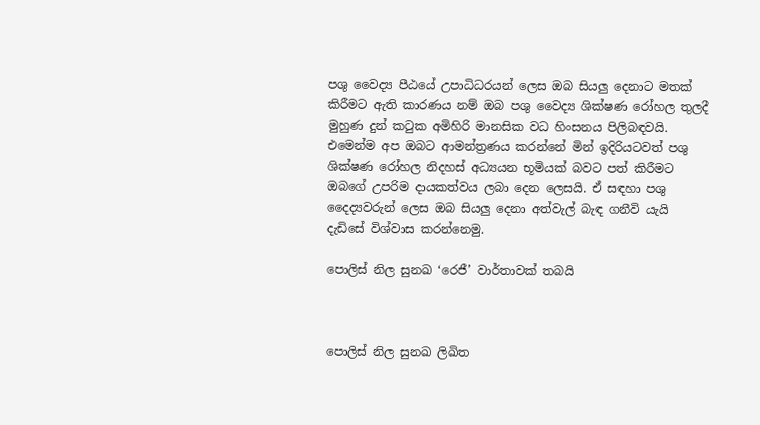පශු වෛද්‍ය පීඨයේ උපාධිධරයන් ලෙස ඔබ සියලු දෙනාට මතක් කිරීමට ඇති කාරණය නම් ඔබ පශු වෛද්‍ය ශික්ෂණ රෝහල තුලදී මුහුණ දුන් කටුක අමිහිරි මානසික වධ හිංසනය පිලිබඳවයි. එමෙන්ම අප ඔබට ආමන්ත්‍රණය කරන්නේ මින් ඉදිරියටවත් පශු ශික්ෂණ රෝහල නිදහස් අධ්‍යයන භූමියක් බවට පත් කිරීමට ඔබගේ උපරිම දායකත්වය ලබා දෙන ලෙසයි. ඒ සඳහා පශු දෛද්‍යවරුන් ලෙස ඔබ සියලු දෙනා අත්වැල් බැඳ ගනීවි යැයි දැඩිසේ විශ්වාස කරන්නෙමු.

පොලිස් නිල සුනඛ ‘රෙජී’ වාර්තාවක් තබයි



පොලිස් නිල සුනඛ ලිඛිත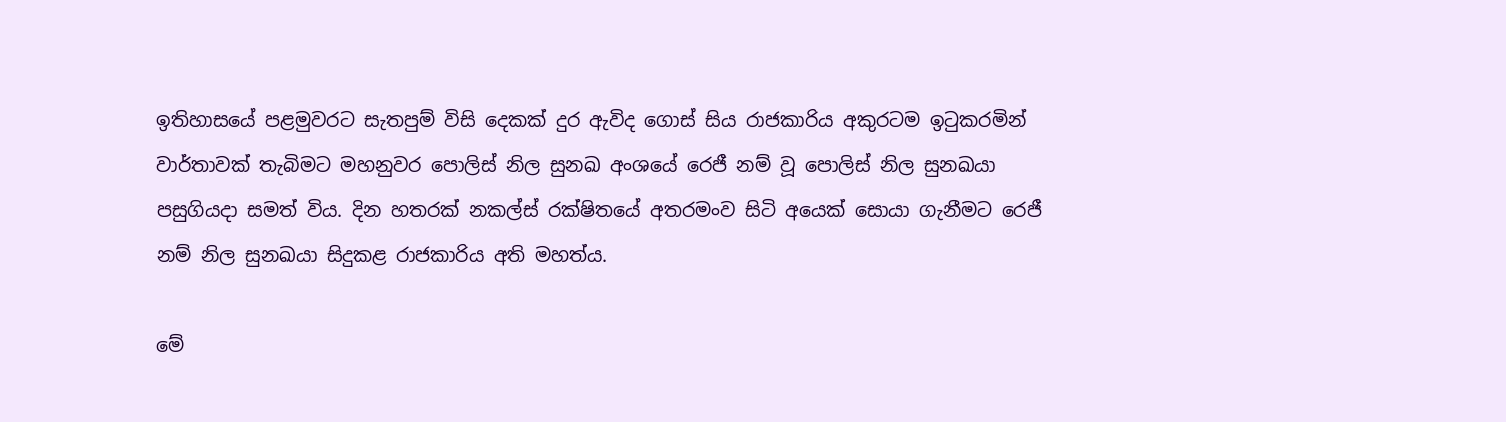ඉතිහාසයේ පළමුවරට සැතපුම් විසි දෙකක් දුර ඇවිද ගොස් සිය රාජකාරිය අකුරටම ඉටුකරමින් වාර්තාවක් තැබිමට මහනුවර ‍පොලිස් නිල සුනඛ අංශයේ රෙජී නම් වූ ‍පොලිස් නිල සුනඛයා පසුගියදා සමත් විය. දින හතරක් නකල්ස් රක්ෂිතයේ අතරමංව සිටි අයෙක් සොයා ගැනීමට රෙජී නම් නිල සුනඛයා සිදුකළ රාජකාරිය අති මහත්ය.

මේ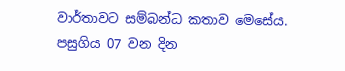වාර්තාවට සම්බන්ධ කතාව මෙසේය. පසුගිය 07 වන දින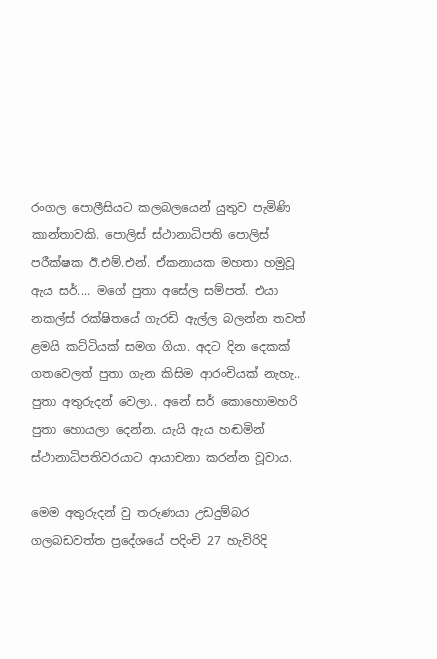රංගල ‍පොලීසියට කලබලයෙන් යුතුව පැමිණි කාන්තාවකි. පොලිස් ස්ථානාධිපති ‍පොලිස් පරීක්ෂක ඊ.එම්.එන්. ඒකනායක මහතා හමුවූ ඇය සර්.... මගේ පුතා අසේල සම්පත්. එයා නකල්ස් රක්ෂිතයේ ගැරඩි ඇල්ල බලන්න තවත් ළමයි කට්ටියක් සමග ගියා. අදට දින දෙකක් ගතවෙලත් පුතා ගැන කිසිම ආරංචියක් නැහැ.. පුතා අතුරුදන් වෙලා.. අනේ සර් කොහොමහරි පුතා හොයලා දෙන්න. යැයි ඇය හඬමින් ස්ථානාධිපතිවරයාට ආයාචනා කරන්න වූවාය.

මෙම අතුරුදන් වු තරුණයා උඩදුම්බර ගලබඩවත්ත ප්‍රදේශයේ පදිංචි 27 හැවිරිදි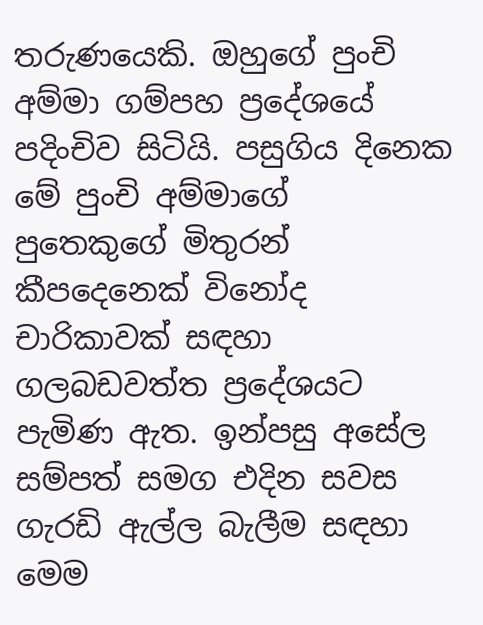තරුණයෙකි. ඔහුගේ පුංචි අම්මා ගම්පහ ප්‍රදේශයේ පදිංචිව සිටියි. පසුගිය දිනෙක මේ පුංචි අම්මාගේ පුතෙකුගේ මිතුරන් කීපදෙනෙක් විනෝද චාරිකාවක් සඳහා ගලබඩවත්ත ප්‍රදේශයට පැමිණ ඇත. ඉන්පසු අසේල සම්පත් සමග එදින සවස ගැරඩි ඇල්ල බැලීම සඳහා මෙම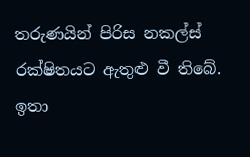තරුණයින් පිරිස නකල්ස් රක්ෂිතයට ඇතුළු වී තිබේ. ඉතා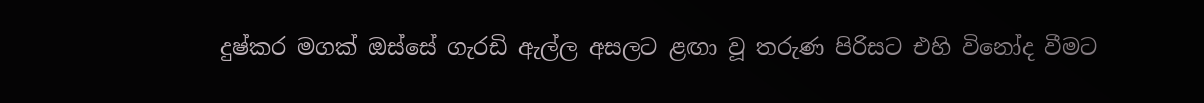දුෂ්කර මගක් ඔස්සේ ගැරඩි ඇල්ල අසලට ළඟා වූ තරුණ පිරිසට එහි විනෝද වීමට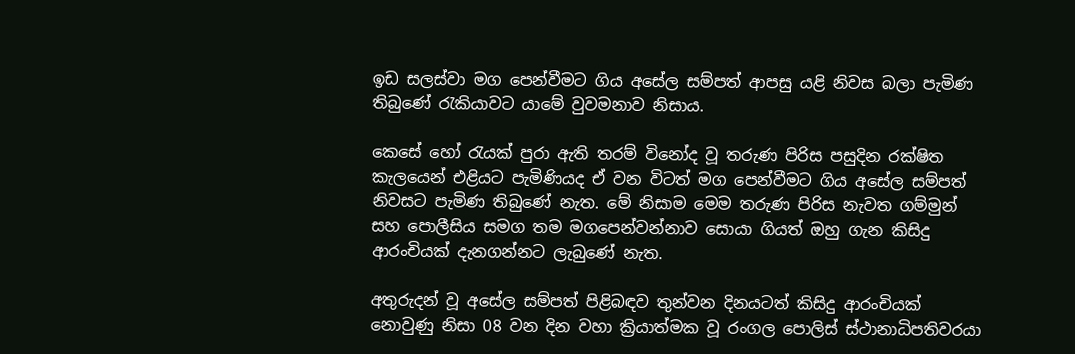ඉඩ සලස්වා මග පෙන්වීමට ගිය අසේල සම්පත් ආපසු යළි නිවස බලා පැමිණ තිබුණේ රැකියාවට යාමේ වුවමනාව නිසාය.

කෙසේ හෝ රැයක් පුරා ඇති තරම් විනෝද වූ තරුණ පිරිස පසුදින රක්ෂිත කැලයෙන් එළියට පැමිණියද ඒ වන විටත් මග පෙන්වීමට ගිය අසේල සම්පත් නිවසට පැමිණ තිබුණේ නැත. මේ නිසාම මෙම තරුණ පිරිස නැවත ගම්මුන් සහ ‍පොලීසිය සමග තම මගපෙන්වන්නාව සොයා ගියත් ඔහු ගැන කිසිදු ආරංචියක් දැනගන්නට ලැබුණේ නැත.

අතුරුදන් වූ අසේල සම්පත් පිළිබඳව තුන්වන දිනයටත් කිසිදු ආරංචියක් නොවුණු නිසා 08 වන දින වහා ක්‍රියාත්මක වූ රංගල ‍පොලිස් ස්ථානාධිපතිවරයා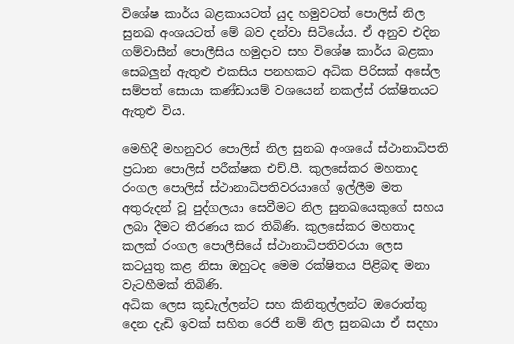විශේෂ කාර්ය බළකායටත් යුද හමුවටත් ‍පොලිස් නිල සුනඛ අංශයටත් මේ බව දන්වා සිටියේය. ඒ අනුව එදින ගම්වාසීන් ‍පොලීසිය හමුදාව සහ විශේෂ කාර්ය බළකා  සෙබලුන් ඇතුළු එකසිය පනහකට අධික පිරිසක් අසේල සම්පත් සොයා කණ්ඩායම් වශයෙන් නකල්ස් රක්ෂිතයට ඇතුළු විය.

මෙහිදී මහනුවර ‍පොලිස් නිල සුනඛ අංශයේ ස්ථානාධිපති ප්‍රධාන ‍පොලිස් පරීක්ෂක එච්.පී. කුලසේකර මහතාද රංගල ‍පොලිස් ස්ථානාධිපතිවරයාගේ ඉල්ලීම මත අතුරුදන් වූ පුද්ගලයා සෙවීමට නිල සුනඛයෙකුගේ සහය ලබා දීමට තීරණය කර තිබිණි. කුලසේකර මහතාද කලක් රංගල ‍පොලීසියේ ස්ථානාධිපතිවරයා ලෙස කටයුතු කළ නිසා ඔහුටද මෙම රක්ෂිතය පිළිබඳ මනා වැටහීමක් තිබිණි.
අධික ලෙස කූඩැල්ලන්ට සහ කිනිතුල්ලන්ට ඔරොත්තු දෙන දැඩි ඉවක් සහිත රෙජී නම් නිල සුනඛයා ඒ සදහා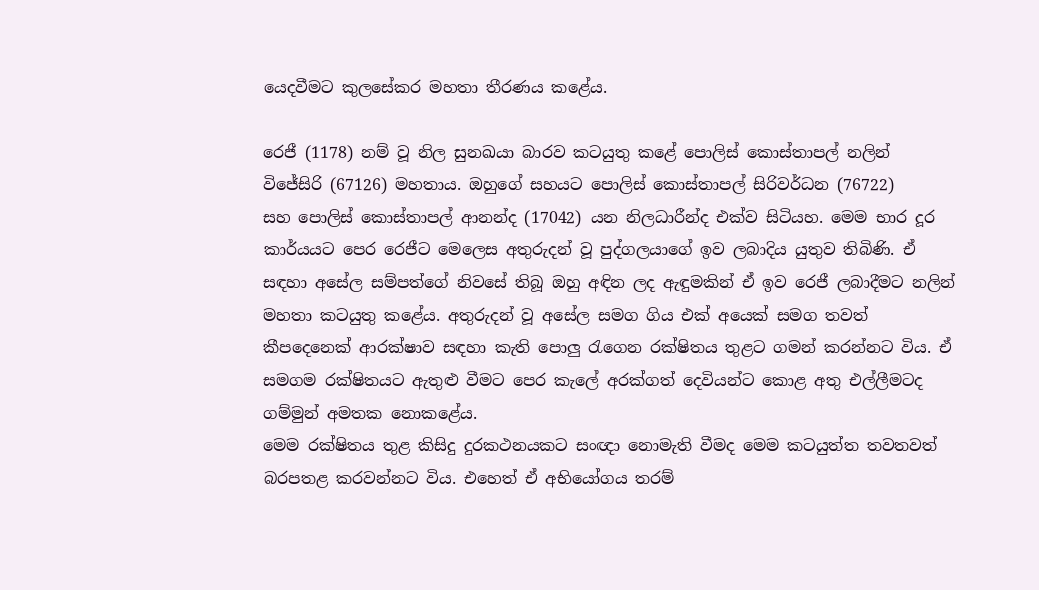යෙදවීමට කුලසේකර මහතා තීරණය කළේය.

රෙජී (1178) නම් වූ නිල සුනඛයා බාරව කටයුතු කළේ ‍පොලිස් කොස්තාපල් නලින් විජේසිරි (67126) මහතාය. ඔහුගේ සහයට ‍පොලිස් කොස්තාපල් සිරිවර්ධන (76722) සහ ‍පොලිස් කොස්තාපල් ආනන්ද (17042) යන නිලධාරීන්ද එක්ව සිටියහ. මෙම භාර දූර කාර්යයට පෙර රෙජීට මෙලෙස අතුරුදන් වූ පුද්ගලයාගේ ඉව ලබාදිය යුතුව තිබිණි. ඒ සඳහා අසේල සම්පත්ගේ නිවසේ තිබූ ඔහු අඳින ලද ඇඳුමකින් ඒ ඉව රෙජී ලබාදීමට නලින් මහතා කටයුතු කළේය. අතුරුදන් වූ අසේල සමග ගිය එක් අයෙක් සමග තවත් කීපදෙනෙක් ආරක්ෂාව සඳහා කැති ‍පොලු රැගෙන රක්ෂිතය තුළට ගමන් කරන්නට විය. ඒ සමගම රක්ෂිතයට ඇතුළු වීමට පෙර කැ‍ලේ අරක්ගත් දෙවියන්ට කොළ අතු එල්ලීමටද ගම්මුන් අමතක නොකළේය.
මෙම රක්ෂිතය තුළ කිසිදු දුරකථනයකට සංඥා නොමැති වීමද මෙම කටයුත්ත තවතවත් බරපතළ කරවන්නට විය. එහෙත් ඒ අභියෝගය තරම්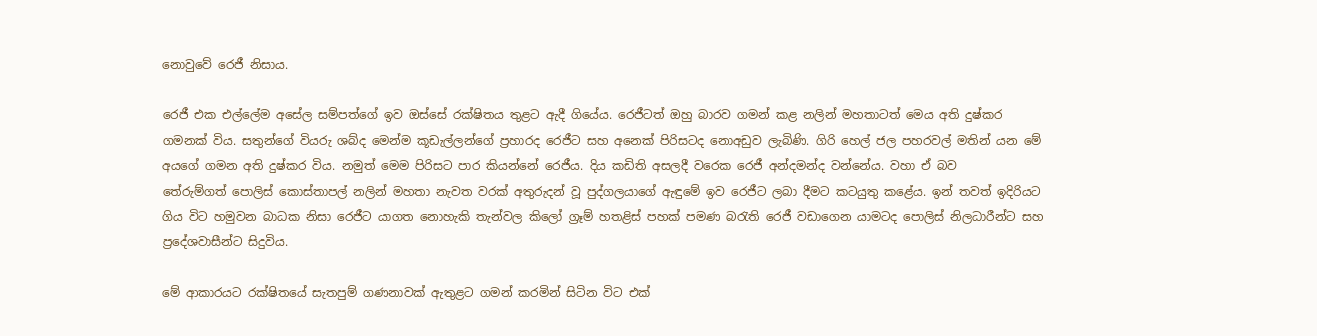නොවුවේ රෙජී නිසාය.

රෙජී එක එල්‍ලේම අසේල සම්පත්ගේ ඉව ඔස්සේ රක්ෂිතය තුළට ඇදී ගියේය. රෙජීටත් ඔහු බාරව ගමන් කළ නලින් මහතාටත් මෙය අති දුෂ්කර  ගමනක් විය. සතුන්ගේ වියරු ශබ්ද මෙන්ම කූඩැල්ලන්ගේ ප්‍රහාරද රෙජීට සහ අනෙක් පිරිසටද නොඅඩුව ලැබිණි. ගිරි හෙල් ජල පහරවල් මතින් යන මේ අයගේ ගමන අති දුෂ්කර විය. නමුත් මෙම පිරිසට පාර කියන්නේ රෙජීය. දිය කඩිති අසලදී වරෙක රෙජී අන්දමන්ද වන්නේය. වහා ඒ බව තේරුම්ගත් ‍පොලිස් කොස්තාපල් නලින් මහතා නැවත වරක් අතුරුදන් වූ පුද්ගලයාගේ ඇඳුමේ ඉව රෙජීට ලබා දීමට කටයුතු කළේය. ඉන් තවත් ඉදිරියට ගිය විට හමුවන බාධක නිසා රෙජීට යාගත නොහැකි තැන්වල කිලෝ ග්‍රෑම් හතළිස් පහක් පමණ බරැති රෙජී වඩාගෙන යාමටද ‍පොලිස් නිලධාරීන්ට සහ ප්‍රදේශවාසීන්ට සිදුවිය.

මේ ආකාරයට රක්ෂිතයේ සැතපුම් ගණනාවක් ඇතුළට ගමන් කරමින් සිටින විට එක්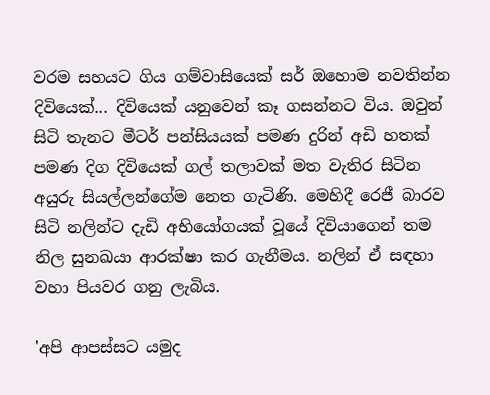වරම සහයට ගිය ගම්වාසියෙක් සර් ඔහොම නවතින්න දිවියෙක්... දිවියෙක් යනුවෙන් කෑ ගසන්නට විය. ඔවුන් සිටි තැනට මීටර් පන්සියයක් පමණ දුරින් අඩි හතක් පමණ දිග දිවියෙක් ගල් තලාවක් මත වැතිර සිටින අයුරු සියල්ලන්ගේම නෙත ගැටිණි. මෙහිදී රෙජී බාරව සිටි නලින්ට දැඩි අභියෝගයක් වූයේ දිවියාගෙන් තම නිල සුනඛයා ආරක්ෂා කර ගැනීමය. නලින් ඒ සඳහා වහා පියවර ගනු ලැබිය.

'අපි ආපස්සට යමුද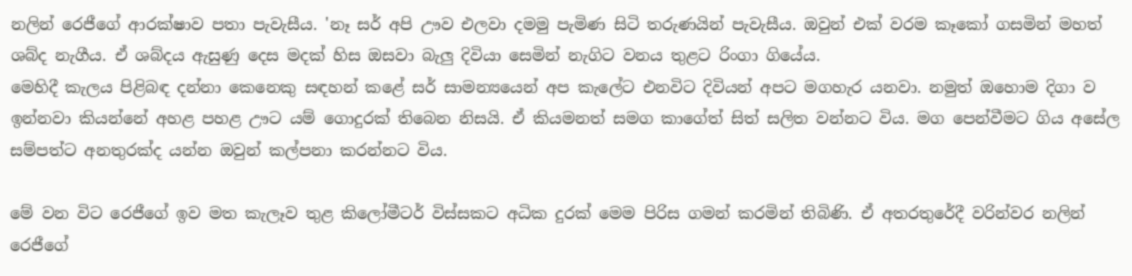නලින් රෙජීගේ ආරක්ෂාව පතා පැවැසීය. 'නෑ සර් අපි ඌව එලවා දමමු පැමිණ සිටි තරුණයින් පැවැසීය. ඔවුන් එක් වරම කෑකෝ ගසමින් මහත් ශබ්ද නැගීය. ඒ ශබ්දය ඇසුණු දෙස මදක් හිස ඔසවා බැලු දිවියා සෙමින් නැගිට වනය තුළට රිංගා ගියේය.
මෙහිදී කැලය පිළිබඳ දන්නා කෙනෙකු සඳහන් කළේ සර් සාමන්‍යයෙන් අප කැ‍ලේට එනවිට දිවියන් අපට මගහැර යනවා. නමුත් ඔහොම දිගා ව ඉන්නවා කියන්නේ අහළ පහළ ඌට යම් ගොදුරක් තිබෙන නිසයි. ඒ කියමනත් සමග කාගේත් සිත් සලිත වන්නට විය. මග පෙන්වීමට ගිය අසේල සම්පත්ට අනතුරක්ද යන්න ඔවුන් කල්පනා කරන්නට විය.

මේ වන විට රෙජීගේ ඉව මත කැලෑව තුළ කිලෝමීටර් විස්සකට අධික දුරක් මෙම පිරිස ගමන් කරමින් තිබිණි. ඒ අතරතුරේදී වරින්වර නලින් රෙජීගේ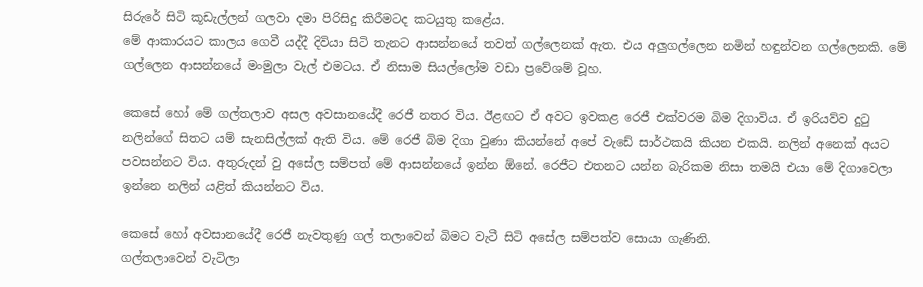සිරුරේ සිටි කූඩැල්ලන් ගලවා දමා පිරිසිදු කිරීමටද කටයුතු කළේය.
මේ ආකාරයට කාලය ගෙවී යද්දී දිවියා සිටි තැනට ආසන්නයේ තවත් ගල්ලෙනක් ඇත. එය අලුගල්ලෙන නමින් හඳුන්වන ගල්ලෙනකි. මේ ගල්ලෙන ආසන්නයේ මංමුලා වැල් එමටය. ඒ නිසාම සියල්ලෝම වඩා ප්‍රවේශම් වූහ.

කෙසේ හෝ මේ ගල්තලාව අසල අවසානයේදී රෙජී නතර විය. ඊළඟට ඒ අවට ඉවකළ රෙජී එක්වරම බිම දිගාවිය. ඒ ඉරියව්ව දුටු නලින්ගේ සිතට යම් සැනසිල්ලක් ඇති විය. මේ රෙජී බිම දිගා වුණා කියන්නේ අපේ වැඩේ සාර්ථකයි කියන එකයි. නලින් අනෙක් අයට පවසන්නට විය. අතුරුදන් වු අසේල සම්පත් මේ ආසන්නයේ ඉන්න ඕනේ. රෙජීට එතනට යන්න බැරිකම නිසා තමයි එයා මේ දිගාවෙලා ඉන්නෙ නලින් යළිත් කියන්නට විය.

කෙසේ හෝ අවසානයේදී රෙජී නැවතුණු ගල් තලාවෙන් බිමට වැටී සිටි අසේල සම්පත්ව සොයා ගැණිනි.
ගල්තලාවෙන් වැටිලා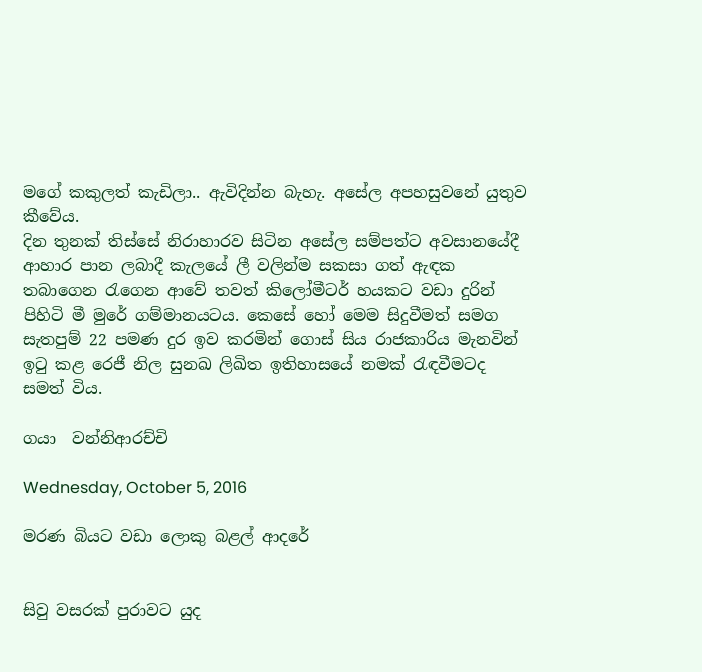මගේ කකුලත් කැඩිලා.. ඇවිදින්න බැහැ. අසේල අපහසුවනේ යුතුව කීවේය.
දින තුනක් තිස්සේ නිරාහාරව සිටින අසේල සම්පත්ට අවසානයේදී ආහාර පාන ලබාදී කැලයේ ලී වලින්ම සකසා ගත් ඇඳක තබාගෙන රැගෙන ආවේ තවත් කිලෝමීටර් හයකට වඩා දුරින් පිහිටි මී මුරේ ගම්මානයටය. කෙසේ හෝ මෙම සිදුවීමත් සමග සැතපුම් 22 පමණ දුර ඉව කරමින් ගොස් සිය රාජකාරිය මැනවින් ඉටු කළ රෙජී නිල සුනඛ ලිඛිත ඉතිහාසයේ නමක් රැඳවීමටද සමත් විය.

ගයා  වන්නිආරච්චි

Wednesday, October 5, 2016

මරණ බියට වඩා ලොකු බළල් ආදරේ


සිවු වසරක් පුරාවට යුද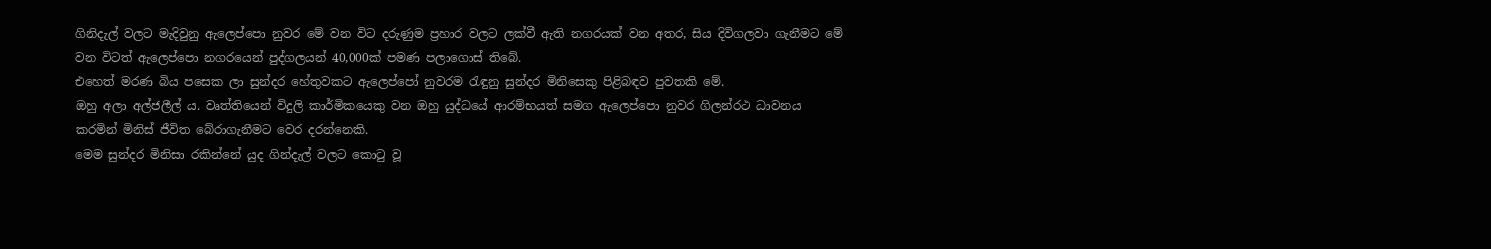ගිනිදැල් වලට මැදිවුනු ඇලෙප්පො නුවර මේ වන විට දරුණුම ප්‍රහාර වලට ලක්වී ඇති නගරයක් වන අතර, සිය දිවිගලවා ගැනීමට මේ වන විටත් ඇලෙප්පො නගරයෙන් පුද්ගලයන් 40,000ක් පමණ පලාගොස් තිබේ.
එහෙත් මරණ බිය පසෙක ලා සුන්දර හේතුවකට ඇලෙප්පෝ නුවරම රැඳුනු සුන්දර මිනිසෙකු පිළිබඳව පුවතකි මේ.
ඔහු අලා අල්ජලීල් ය. වෘත්තියෙන් විදුලි කාර්මිකයෙකු වන ඔහු යුද්ධයේ ආරම්භයත් සමග ඇලෙප්පො නුවර ගිලන්රථ ධාවනය කරමින් මිනිස් ජීවිත බේරාගැනීමට වෙර දරන්නෙකි.
මෙම සුන්දර මිනිසා රකින්නේ යුද ගින්දැල් වලට කොටු වූ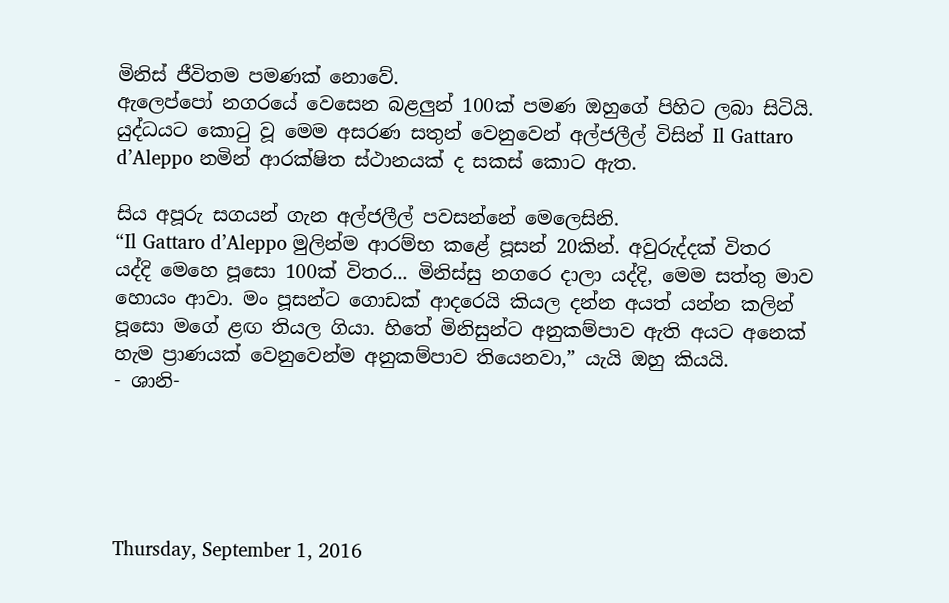මිනිස් ජීවිතම පමණක් නොවේ.
ඇලෙප්පෝ නගරයේ වෙසෙන බළලුන් 100ක් පමණ ඔහුගේ පිහිට ලබා සිටියි.
යුද්ධයට කොටු වූ මෙම අසරණ සතුන් වෙනුවෙන් අල්ජලීල් විසින් Il Gattaro d’Aleppo නමින් ආරක්ෂිත ස්ථානයක් ද සකස් කොට ඇත.

සිය අපූරු සගයන් ගැන අල්ජලීල් පවසන්නේ මෙලෙසිනි.
“Il Gattaro d’Aleppo මුලින්ම ආරම්භ කළේ පූසන් 20කින්. අවුරුද්දක් විතර යද්දි මෙහෙ පූසො 100ක් විතර... මිනිස්සු නගරෙ දාලා යද්දි, මෙම සත්තු මාව හොයං ආවා. මං පූසන්ට ගොඩක් ආදරෙයි කියල දන්න අයත් යන්න කලින් පූසො මගේ ළඟ තියල ගියා. හිතේ මිනිසුන්ට අනුකම්පාව ඇති අයට අනෙක් හැම ප්‍රාණයක් වෙනුවෙන්ම අනුකම්පාව තියෙනවා,” යැයි ඔහු කියයි.
- ශානි-





Thursday, September 1, 2016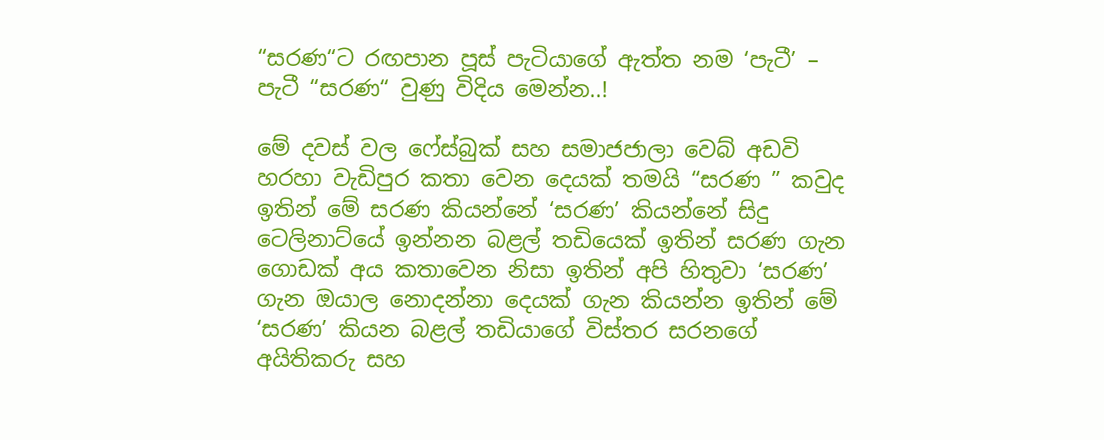“සරණ“ට රඟපාන පූස් පැටියාගේ ඇත්ත නම ‘පැටී’ – පැටී “සරණ“ වුණු විදිය මෙන්න..!

මේ දවස් වල ෆේස්බුක් සහ සමාජජාලා වෙබ් අඩවි හරහා වැඩිපුර කතා වෙන දෙයක් තමයි “සරණ ” කවුද ඉතින් මේ සරණ කියන්නේ ‘සරණ’ කියන්නේ සිදු ටෙලිනාට්යේ ඉන්නන බළල් තඩියෙක් ඉතින් සරණ ගැන ගොඩක් අය කතාවෙන නිසා ඉතින් අපි හිතුවා ‘සරණ’ ගැන ඔයාල නොදන්නා දෙයක් ගැන කියන්න ඉතින් මේ ‘සරණ’ කියන බළල් තඩියාගේ විස්තර සරනගේ අයිතිකරු සහ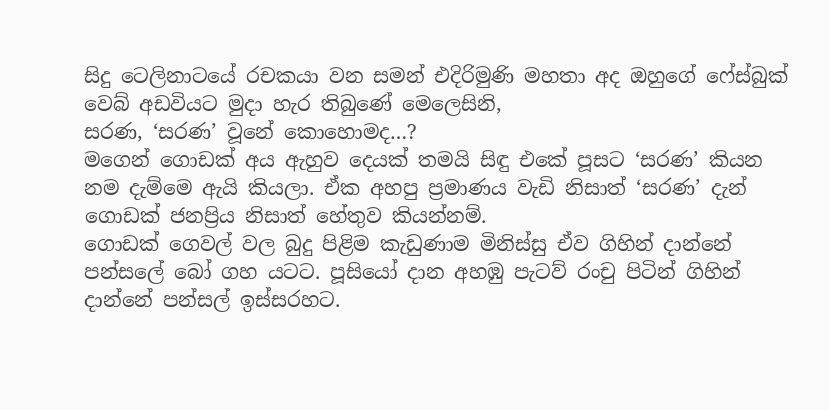සිදු ටෙලිනාටයේ රචකයා වන සමන් එදිරිමුණි මහතා අද ඔහුගේ ෆේස්බුක් වෙබ් අඩවියට මුදා හැර තිබුණේ මෙලෙසිනි,
සරණ, ‘සරණ’ වූනේ කොහොමද…?
මගෙන් ගොඩක් අය ඇහුව දෙයක් තමයි සිඳු එකේ පූසට ‘සරණ’ කියන නම දැම්මෙ ඇයි කියලා. ඒක අහපු ප්‍රමාණය වැඩි නිසාත් ‘සරණ’ දැන් ගොඩක් ජනප්‍රිය නිසාත් හේතුව කියන්නම්.
ගොඩක් ගෙවල් වල බුදු පිළිම කැඩුණාම මිනිස්සු ඒව ගිහින් දාන්නේ පන්සලේ බෝ ගහ යටට. පූසියෝ දාන අහඹු පැටව් රංචු පිටින් ගිහින් දාන්නේ පන්සල් ඉස්සරහට.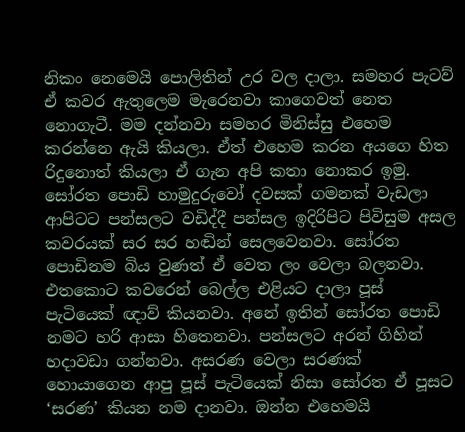නිකං නෙමෙයි පොලිතින් උර වල දාලා. සමහර පැටව් ඒ කවර ඇතුලෙම මැරෙනවා කාගෙවත් නෙත නොගැටී. මම දන්නවා සමහර මිනිස්සු එහෙම කරන්නෙ ඇයි කියලා. ඒත් එහෙම කරන අයගෙ හිත රිදුනොත් කියලා ඒ ගැන අපි කතා නොකර ඉමු.
සෝරත පොඩි හාමුදුරුවෝ දවසක් ගමනක් වැඩලා ආපිටට පන්සලට වඩිද්දී පන්සල ඉදිරිපිට පිවිසුම අසල කවරයක් සර සර හඬින් සෙලවෙනවා. සෝරත පොඩිනම බිය වුණත් ඒ වෙත ලං වෙලා බලනවා. එතකොට කවරෙන් බෙල්ල එළියට දාලා පූස් පැටියෙක් ඥාව් කියනවා. අනේ ඉතින් සෝරත පොඩි නමට හරි ආසා හිතෙනවා. පන්සලට අරන් ගිහින් හදාවඩා ගන්නවා. අසරණ වෙලා සරණක් හොයාගෙන ආපු පූස් පැටියෙක් නිසා සෝරත ඒ පූසට ‘සරණ’ කියන නම දානවා. ඔන්න එහෙමයි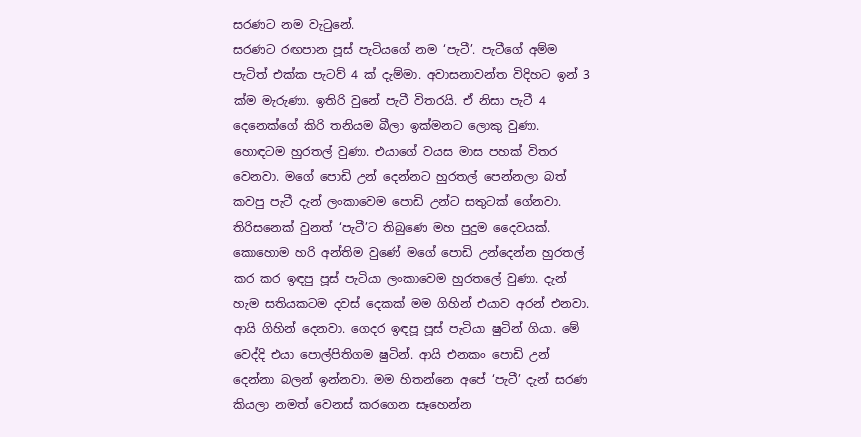සරණට නම වැටුනේ.
සරණට රඟපාන පූස් පැටියගේ නම ‘පැටී’. පැටීගේ අම්ම පැටිත් එක්ක පැටව් 4 ක් දැම්මා. අවාසනාවන්ත විදිහට ඉන් 3 ක්ම මැරුණා. ඉතිරි වුනේ පැටී විතරයි. ඒ නිසා පැටී 4 දෙනෙක්ගේ කිරි තනියම බීලා ඉක්මනට ලොකු වුණා. හොඳටම හුරතල් වුණා. එයාගේ වයස මාස පහක් විතර වෙනවා. මගේ පොඩි උන් දෙන්නට හුරතල් පෙන්නලා බත් කවපු පැටී දැන් ලංකාවෙම පොඩි උන්ට සතුටක් ගේනවා. තිරිසනෙක් වුනත් ‘පැටී’ට තිබුණෙ මහ පුදුම දෛවයක්.
කොහොම හරි අන්තිම වුණේ මගේ පොඩි උන්දෙන්න හුරතල් කර කර ඉඳපු පූස් පැටියා ලංකාවෙම හුරතලේ වුණා. දැන් හැම සතියකටම දවස් දෙකක් මම ගිහින් එයාව අරන් එනවා. ආයි ගිහින් දෙනවා. ගෙදර ඉඳපූ පූස් පැටියා ෂුටින් ගියා. මේ වෙද්දි එයා පොල්පිතිගම ෂුටින්. ආයි එනකං පොඩි උන් දෙන්නා බලන් ඉන්නවා. මම හිතන්නෙ අපේ ‘පැටී’ දැන් සරණ කියලා නමත් වෙනස් කරගෙන සෑහෙන්න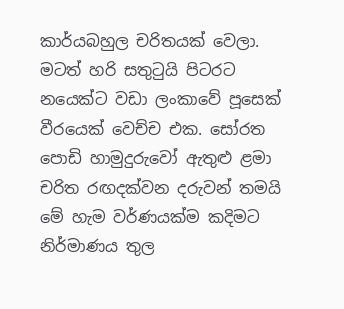කාර්යබහුල චරිතයක් වෙලා. මටත් හරි සතුටුයි පිටරට නයෙක්ට වඩා ලංකාවේ පූසෙක් වීරයෙක් වෙච්ච එක. සෝරත පොඩි හාමුදුරුවෝ ඇතුළු ළමා චරිත රඟදක්වන දරුවන් තමයි මේ හැම වර්ණයක්ම කදිමට නිර්මාණය තුල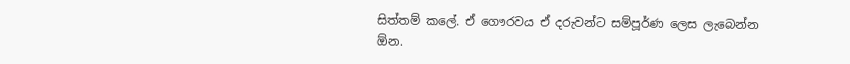සිත්තම් කලේ. ඒ ගෞරවය ඒ දරුවන්ට සම්පූර්ණ ලෙස ලැබෙන්න ඕන.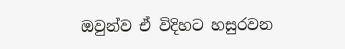ඔවුන්ව ඒ විදිහට හසුරවන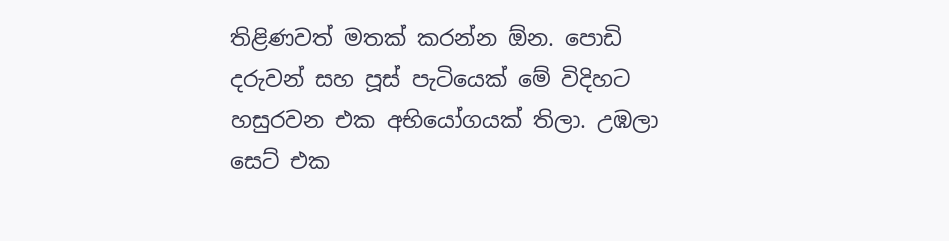තිළිණවත් මතක් කරන්න ඕන. පොඩි දරුවන් සහ පූස් පැටියෙක් මේ විදිහට හසුරවන එක අභියෝගයක් තිලා. උඹලා සෙට් එක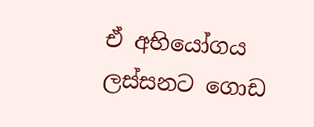ඒ අභියෝගය ලස්සනට ගොඩ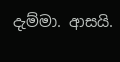දැම්මා. ආසයි.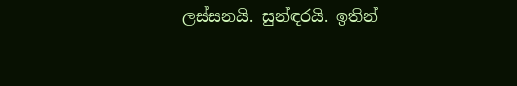ලස්සනයි. සුන්ඳරයි. ඉතින්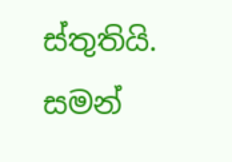ස්තුතියි.
සමන්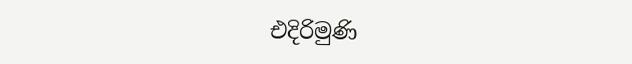එදිරිමුණි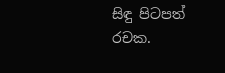සිඳු පිටපත් රචක.